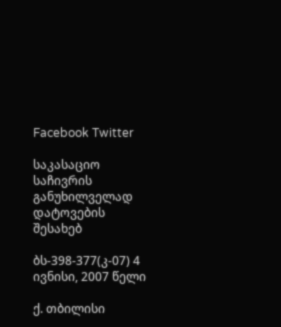Facebook Twitter

საკასაციო საჩივრის განუხილველად დატოვების შესახებ

ბს-398-377(კ-07) 4 ივნისი, 2007 წელი

ქ. თბილისი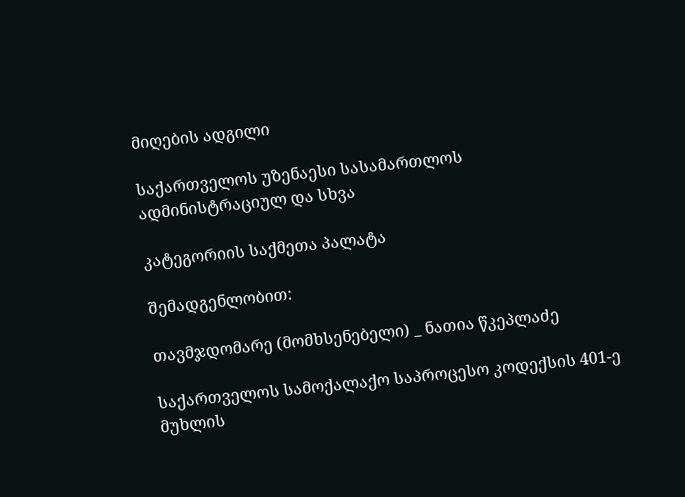მიღების ადგილი

საქართველოს უზენაესი სასამართლოს ადმინისტრაციულ და სხვა

კატეგორიის საქმეთა პალატა

შემადგენლობით:

თავმჯდომარე (მომხსენებელი) _ ნათია წკეპლაძე

საქართველოს სამოქალაქო საპროცესო კოდექსის 401-ე მუხლის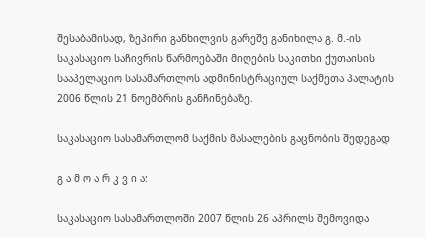შესაბამისად, ზეპირი განხილვის გარეშე განიხილა გ. მ.-ის საკასაციო საჩივრის წარმოებაში მიღების საკითხი ქუთაისის სააპელაციო სასამართლოს ადმინისტრაციულ საქმეთა პალატის 2006 წლის 21 ნოემბრის განჩინებაზე.

საკასაციო სასამართლომ საქმის მასალების გაცნობის შედეგად

გ ა მ ო ა რ კ ვ ი ა:

საკასაციო სასამართლოში 2007 წლის 26 აპრილს შემოვიდა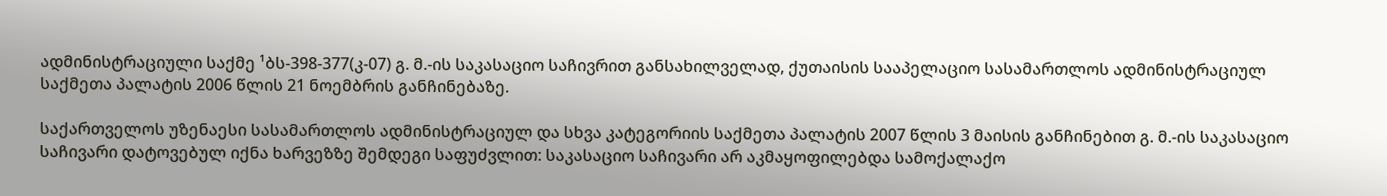ადმინისტრაციული საქმე ¹ბს-398-377(კ-07) გ. მ.-ის საკასაციო საჩივრით განსახილველად, ქუთაისის სააპელაციო სასამართლოს ადმინისტრაციულ საქმეთა პალატის 2006 წლის 21 ნოემბრის განჩინებაზე.

საქართველოს უზენაესი სასამართლოს ადმინისტრაციულ და სხვა კატეგორიის საქმეთა პალატის 2007 წლის 3 მაისის განჩინებით გ. მ.-ის საკასაციო საჩივარი დატოვებულ იქნა ხარვეზზე შემდეგი საფუძვლით: საკასაციო საჩივარი არ აკმაყოფილებდა სამოქალაქო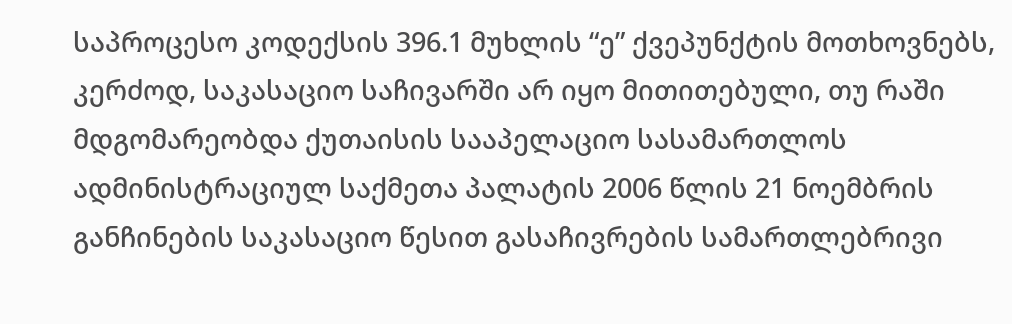საპროცესო კოდექსის 396.1 მუხლის “ე” ქვეპუნქტის მოთხოვნებს, კერძოდ, საკასაციო საჩივარში არ იყო მითითებული, თუ რაში მდგომარეობდა ქუთაისის სააპელაციო სასამართლოს ადმინისტრაციულ საქმეთა პალატის 2006 წლის 21 ნოემბრის განჩინების საკასაციო წესით გასაჩივრების სამართლებრივი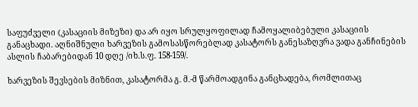საფუძველი (კასაციის მიზეზი) და არ იყო სრულყოფილად ჩამოყალიბებული კასაციის განაცხადი. აღნიშნული ხარვეზის გამოსასწორებლად კასატორს განესაზღვრა ვადა განჩინების ასლის ჩაბარებიდან 10 დღე /იხ.ს.ფ. 158-159/.

ხარვეზის შევსების მიზნით, კასატორმა გ. მ.-მ წარმოადგინა განცხადება, რომლითაც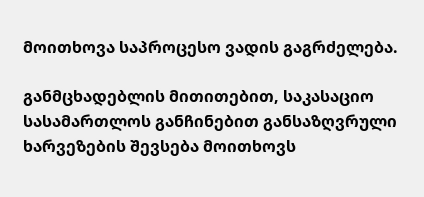მოითხოვა საპროცესო ვადის გაგრძელება.

განმცხადებლის მითითებით, საკასაციო სასამართლოს განჩინებით განსაზღვრული ხარვეზების შევსება მოითხოვს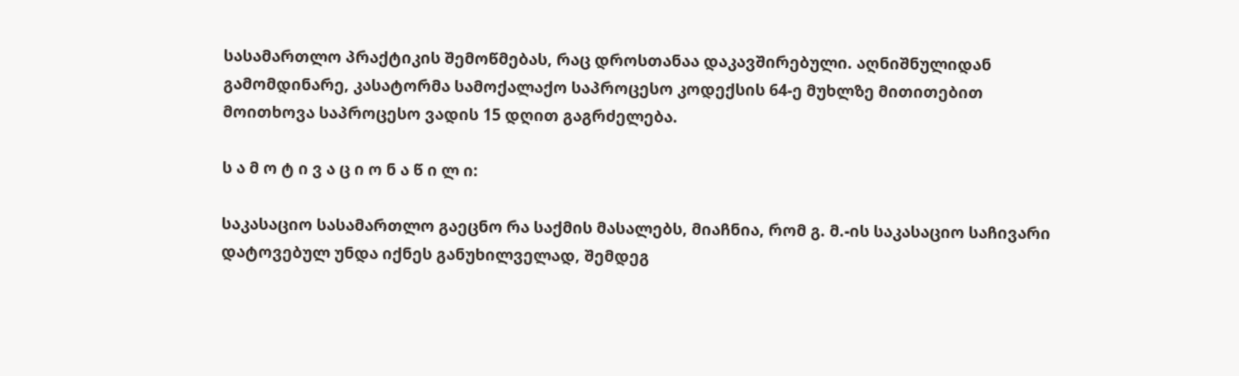სასამართლო პრაქტიკის შემოწმებას, რაც დროსთანაა დაკავშირებული. აღნიშნულიდან გამომდინარე, კასატორმა სამოქალაქო საპროცესო კოდექსის 64-ე მუხლზე მითითებით მოითხოვა საპროცესო ვადის 15 დღით გაგრძელება.

ს ა მ ო ტ ი ვ ა ც ი ო ნ ა წ ი ლ ი:

საკასაციო სასამართლო გაეცნო რა საქმის მასალებს, მიაჩნია, რომ გ. მ.-ის საკასაციო საჩივარი დატოვებულ უნდა იქნეს განუხილველად, შემდეგ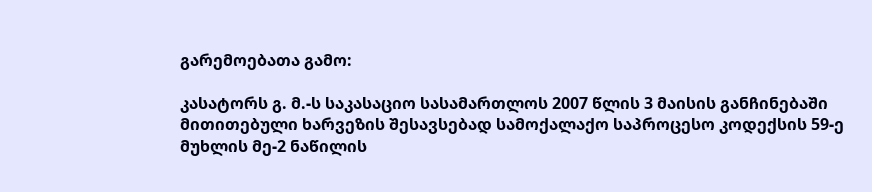გარემოებათა გამო:

კასატორს გ. მ.-ს საკასაციო სასამართლოს 2007 წლის 3 მაისის განჩინებაში მითითებული ხარვეზის შესავსებად სამოქალაქო საპროცესო კოდექსის 59-ე მუხლის მე-2 ნაწილის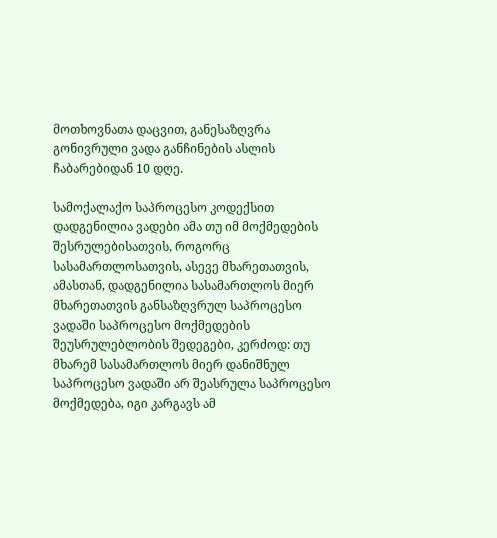მოთხოვნათა დაცვით, განესაზღვრა გონივრული ვადა განჩინების ასლის ჩაბარებიდან 10 დღე.

სამოქალაქო საპროცესო კოდექსით დადგენილია ვადები ამა თუ იმ მოქმედების შესრულებისათვის, როგორც სასამართლოსათვის, ასევე მხარეთათვის, ამასთან, დადგენილია სასამართლოს მიერ მხარეთათვის განსაზღვრულ საპროცესო ვადაში საპროცესო მოქმედების შეუსრულებლობის შედეგები, კერძოდ: თუ მხარემ სასამართლოს მიერ დანიშნულ საპროცესო ვადაში არ შეასრულა საპროცესო მოქმედება, იგი კარგავს ამ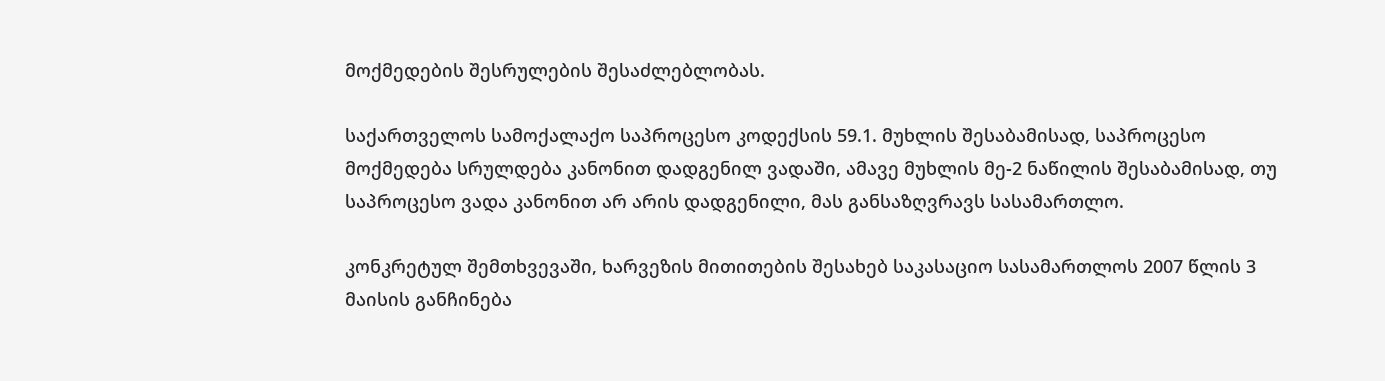მოქმედების შესრულების შესაძლებლობას.

საქართველოს სამოქალაქო საპროცესო კოდექსის 59.1. მუხლის შესაბამისად, საპროცესო მოქმედება სრულდება კანონით დადგენილ ვადაში, ამავე მუხლის მე-2 ნაწილის შესაბამისად, თუ საპროცესო ვადა კანონით არ არის დადგენილი, მას განსაზღვრავს სასამართლო.

კონკრეტულ შემთხვევაში, ხარვეზის მითითების შესახებ საკასაციო სასამართლოს 2007 წლის 3 მაისის განჩინება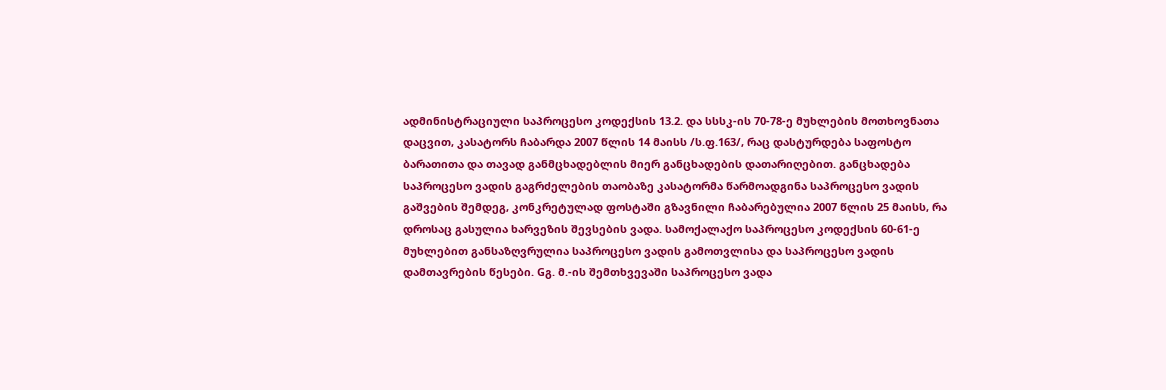ადმინისტრაციული საპროცესო კოდექსის 13.2. და სსსკ-ის 70-78-ე მუხლების მოთხოვნათა დაცვით, კასატორს ჩაბარდა 2007 წლის 14 მაისს /ს.ფ.163/, რაც დასტურდება საფოსტო ბარათითა და თავად განმცხადებლის მიერ განცხადების დათარიღებით. განცხადება საპროცესო ვადის გაგრძელების თაობაზე კასატორმა წარმოადგინა საპროცესო ვადის გაშვების შემდეგ, კონკრეტულად ფოსტაში გზავნილი ჩაბარებულია 2007 წლის 25 მაისს, რა დროსაც გასულია ხარვეზის შევსების ვადა. სამოქალაქო საპროცესო კოდექსის 60-61-ე მუხლებით განსაზღვრულია საპროცესო ვადის გამოთვლისა და საპროცესო ვადის დამთავრების წესები. Gგ. მ.-ის შემთხვევაში საპროცესო ვადა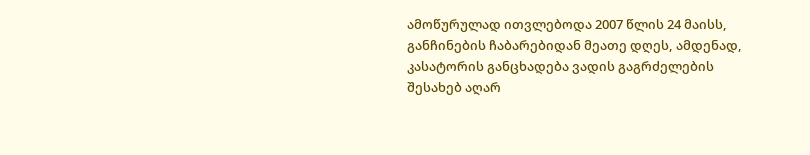ამოწურულად ითვლებოდა 2007 წლის 24 მაისს, განჩინების ჩაბარებიდან მეათე დღეს, ამდენად, კასატორის განცხადება ვადის გაგრძელების შესახებ აღარ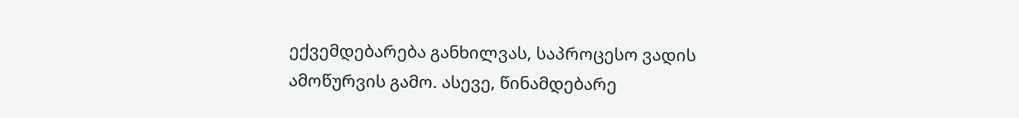ექვემდებარება განხილვას, საპროცესო ვადის ამოწურვის გამო. ასევე, წინამდებარე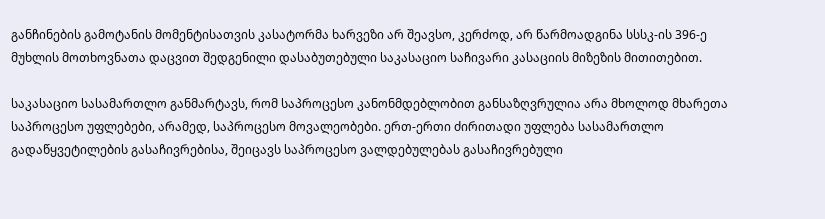განჩინების გამოტანის მომენტისათვის კასატორმა ხარვეზი არ შეავსო, კერძოდ, არ წარმოადგინა სსსკ-ის 396-ე მუხლის მოთხოვნათა დაცვით შედგენილი დასაბუთებული საკასაციო საჩივარი კასაციის მიზეზის მითითებით.

საკასაციო სასამართლო განმარტავს, რომ საპროცესო კანონმდებლობით განსაზღვრულია არა მხოლოდ მხარეთა საპროცესო უფლებები, არამედ, საპროცესო მოვალეობები. ერთ-ერთი ძირითადი უფლება სასამართლო გადაწყვეტილების გასაჩივრებისა, შეიცავს საპროცესო ვალდებულებას გასაჩივრებული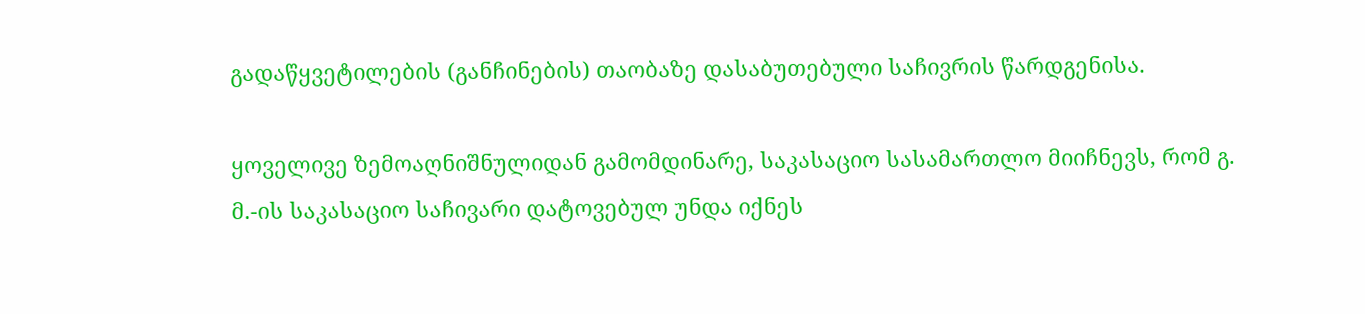გადაწყვეტილების (განჩინების) თაობაზე დასაბუთებული საჩივრის წარდგენისა.

ყოველივე ზემოაღნიშნულიდან გამომდინარე, საკასაციო სასამართლო მიიჩნევს, რომ გ. მ.-ის საკასაციო საჩივარი დატოვებულ უნდა იქნეს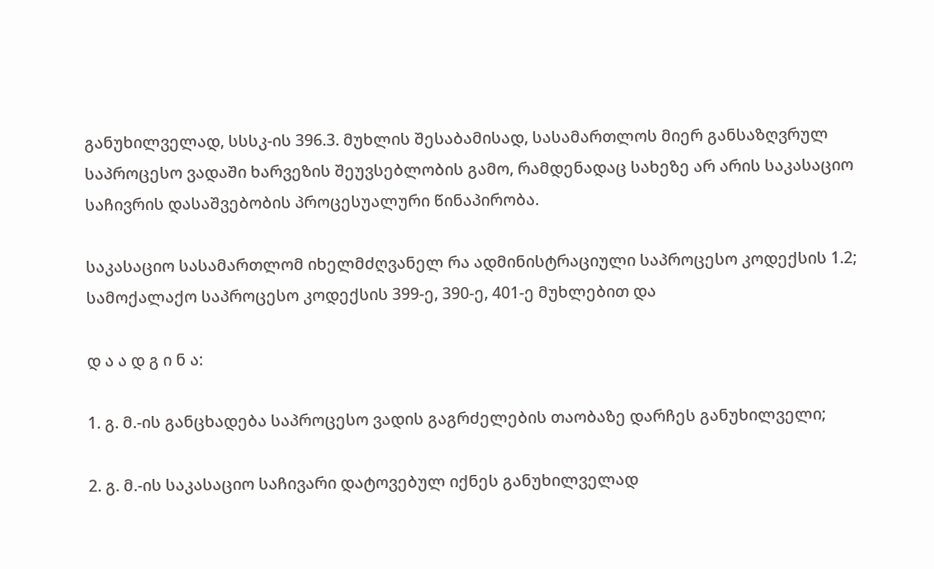განუხილველად, სსსკ-ის 396.3. მუხლის შესაბამისად, სასამართლოს მიერ განსაზღვრულ საპროცესო ვადაში ხარვეზის შეუვსებლობის გამო, რამდენადაც სახეზე არ არის საკასაციო საჩივრის დასაშვებობის პროცესუალური წინაპირობა.

საკასაციო სასამართლომ იხელმძღვანელ რა ადმინისტრაციული საპროცესო კოდექსის 1.2; სამოქალაქო საპროცესო კოდექსის 399-ე, 390-ე, 401-ე მუხლებით და

დ ა ა დ გ ი ნ ა:

1. გ. მ.-ის განცხადება საპროცესო ვადის გაგრძელების თაობაზე დარჩეს განუხილველი;

2. გ. მ.-ის საკასაციო საჩივარი დატოვებულ იქნეს განუხილველად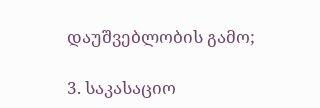დაუშვებლობის გამო;

3. საკასაციო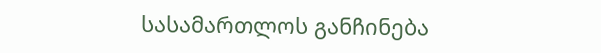სასამართლოს განჩინება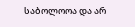საბოლოოა და არ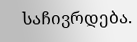საჩივრდება.